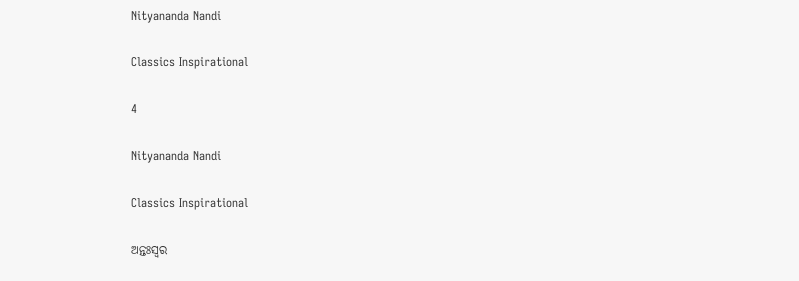Nityananda Nandi

Classics Inspirational

4

Nityananda Nandi

Classics Inspirational

ଅନ୍ତଃସ୍ଵର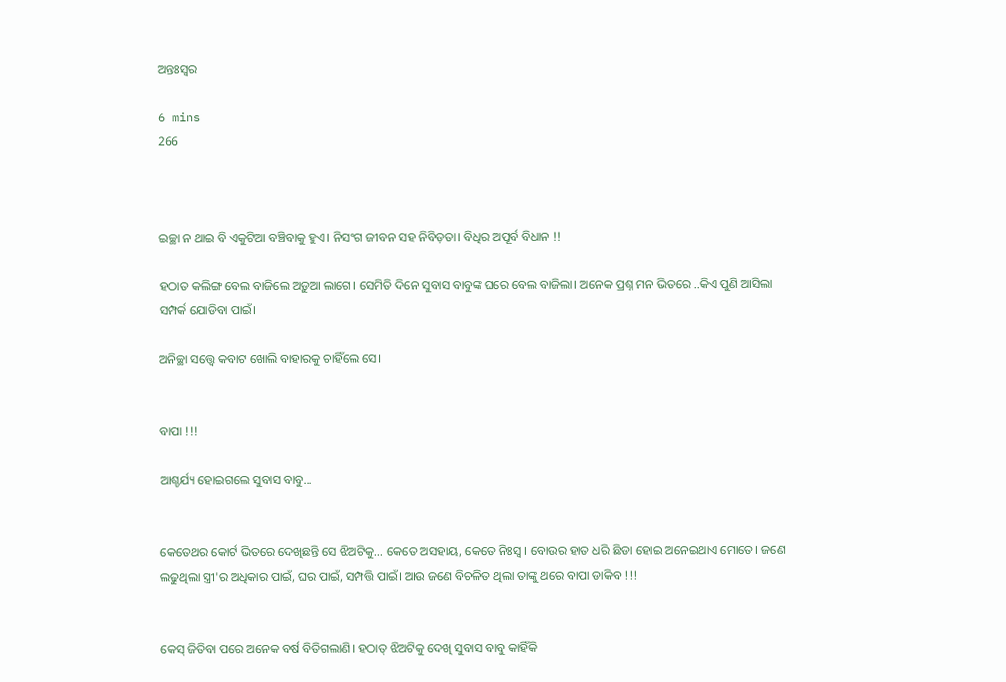ଅନ୍ତଃସ୍ଵର

6 mins
266



ଇଚ୍ଛା ନ ଥାଇ ବି ଏକୁଟିଆ ବଞ୍ଚିବାକୁ ହୁଏ। ନିସଂଗ ଜୀବନ ସହ ନିବିଡ଼ତା। ବିଧିର ଅପୂର୍ବ ବିଧାନ !!

ହଠାତ କଲିଙ୍ଗ ବେଲ ବାଜିଲେ ଅଡ଼ୁଆ ଲାଗେ। ସେମିତି ଦିନେ ସୁବାସ ବାବୁଙ୍କ ଘରେ ବେଲ ବାଜିଲା। ଅନେକ ପ୍ରଶ୍ନ ମନ ଭିତରେ ..କିଏ ପୁଣି ଆସିଲା ସମ୍ପର୍କ ଯୋଡିବା ପାଇଁ।

ଅନିଚ୍ଛା ସତ୍ତ୍ଵେ କବାଟ ଖୋଲି ବାହାରକୁ ଚାହିଁଲେ ସେ।


ବାପା !!!

ଆଶ୍ଚର୍ଯ୍ୟ ହୋଇଗଲେ ସୁବାସ ବାବୁ...


କେତେଥର କୋର୍ଟ ଭିତରେ ଦେଖିଛନ୍ତି ସେ ଝିଅଟିକୁ... କେତେ ଅସହାୟ, କେତେ ନିଃସ୍ଵ । ବୋଉର ହାତ ଧରି ଛିଡା ହୋଇ ଅନେଇଥାଏ ମୋତେ। ଜଣେ ଲଢୁଥିଲା ସ୍ତ୍ରୀ'ର ଅଧିକାର ପାଇଁ, ଘର ପାଇଁ, ସମ୍ପତ୍ତି ପାଇଁ। ଆଉ ଜଣେ ବିଚଳିତ ଥିଲା ତାଙ୍କୁ ଥରେ ବାପା ଡାକିବ !!!


କେସ୍ ଜିତିବା ପରେ ଅନେକ ବର୍ଷ ବିତିଗଲାଣି। ହଠାତ୍ ଝିଅଟିକୁ ଦେଖି ସୁବାସ ବାବୁ କାହିଁକି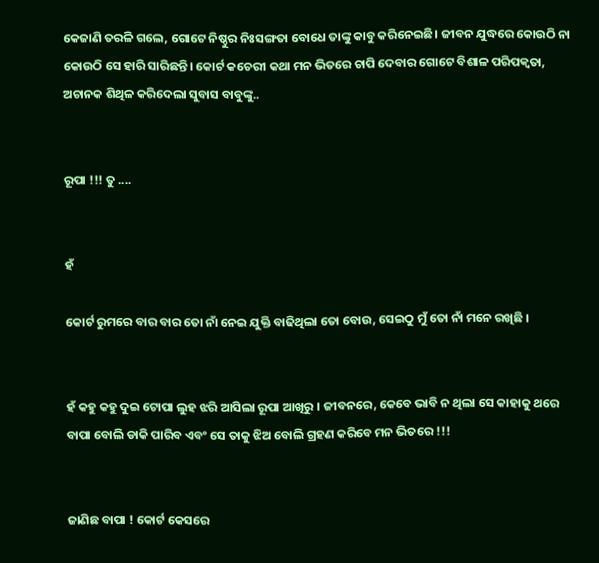କେଜାଣି ତରଳି ଗଲେ, ଗୋଟେ ନିଷ୍ଠୁର ନିଃସଙ୍ଗତା ବୋଧେ ତାଙ୍କୁ କାବୁ କରିନେଇଛି। ଜୀବନ ଯୁଦ୍ଧରେ କୋଉଠି ନା କୋଉଠି ସେ ହାରି ସାରିଛନ୍ତି। କୋର୍ଟ କଚେରୀ କଥା ମନ ଭିତରେ ଚାପି ଦେବାର ଗୋଟେ ବିଶାଳ ପରିପକ୍ୱତା, ଅଚାନକ ଶିଥିଳ କରିଦେଲା ସୁବାସ ବାବୁଙ୍କୁ..


ରୂପା !!! ତୁ ....


ହଁ

କୋର୍ଟ ରୁମରେ ବାର ବାର ତୋ ନାଁ ନେଇ ଯୁକ୍ତି ବାଢିଥିଲା ତୋ ବୋଉ, ସେଇଠୁ ମୁଁ ତୋ ନାଁ ମନେ ରଖିଛି ।


ହଁ କହୁ କହୁ ଦୁଇ ଟୋପା ଲୁହ ଝରି ଆସିଲା ରୂପା ଆଖିରୁ । ଜୀବନରେ, କେବେ ଭାବି ନ ଥିଲା ସେ କାହାକୁ ଥରେ ବାପା ବୋଲି ଡାକି ପାରିବ ଏବଂ ସେ ତାକୁ ଝିଅ ବୋଲି ଗ୍ରହଣ କରିବେ ମନ ଭିତରେ !!!


ଜାଣିଛ ବାପା ! କୋର୍ଟ କେସରେ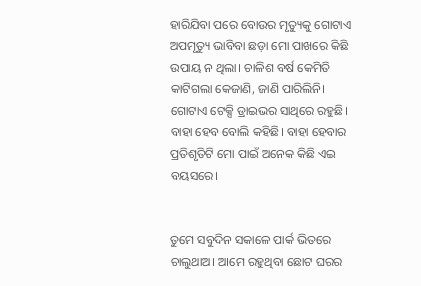ହାରିଯିବା ପରେ ବୋଉର ମୃତ୍ୟୁକୁ ଗୋଟାଏ ଅପମୃତ୍ୟୁ ଭାବିବା ଛଡ଼ା ମୋ ପାଖରେ କିଛି ଉପାୟ ନ ଥିଲା। ଚାଳିଶ ବର୍ଷ କେମିତି କାଟିଗଲା କେଜାଣି, ଜାଣି ପାରିଲିନି। ଗୋଟାଏ ଟେକ୍ସି ଡ୍ରାଇଭର ସାଥିରେ ରହୁଛି। ବାହା ହେବ ବୋଲି କହିଛି। ବାହା ହେବାର ପ୍ରତିଶୃତିଟି ମୋ ପାଇଁ ଅନେକ କିଛି ଏଇ ବୟସରେ।


ତୁମେ ସବୁଦିନ ସକାଳେ ପାର୍କ ଭିତରେ ଚାଲୁଥାଅ। ଆମେ ରହୁଥିବା ଛୋଟ ଘରର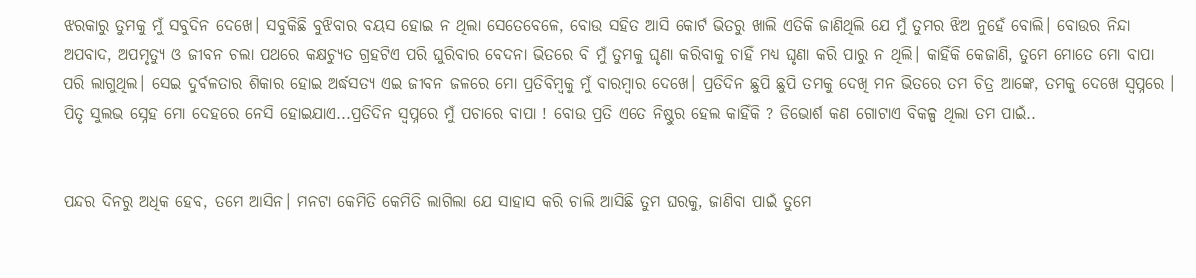ଝରକାରୁ ତୁମକୁ ମୁଁ ସବୁଦିନ ଦେଖେ। ସବୁକିଛି ବୁଝିବାର ବୟସ ହୋଇ ନ ଥିଲା ସେତେବେଳେ, ବୋଉ ସହିତ ଆସି କୋର୍ଟ ଭିତରୁ ଖାଲି ଏତିକି ଜାଣିଥିଲି ଯେ ମୁଁ ତୁମର ଝିଅ ନୁହେଁ ବୋଲି। ବୋଉର ନିନ୍ଦା ଅପବାଦ, ଅପମୃତ୍ୟୁ ଓ ଜୀବନ ଚଲା ପଥରେ କକ୍ଷଚ୍ୟୁତ ଗ୍ରହଟିଏ ପରି ଘୁରିବାର ବେଦନା ଭିତରେ ବି ମୁଁ ତୁମକୁ ଘୃଣା କରିବାକୁ ଚାହିଁ ମଧ୍ୟ ଘୃଣା କରି ପାରୁ ନ ଥିଲି। କାହିଁକି କେଜାଣି, ତୁମେ ମୋତେ ମୋ ବାପା ପରି ଲାଗୁଥିଲ। ସେଇ ଦୁର୍ବଳତାର ଶିକାର ହୋଇ ଅର୍ଦ୍ଧସତ୍ୟ ଏଇ ଜୀବନ ଜଳରେ ମୋ ପ୍ରତିବିମ୍ବକୁ ମୁଁ ବାରମ୍ବାର ଦେଖେ। ପ୍ରତିଦିନ ଛୁପି ଛୁପି ତମକୁ ଦେଖି ମନ ଭିତରେ ତମ ଚିତ୍ର ଆଙ୍କେ, ତମକୁ ଦେଖେ ସ୍ୱପ୍ନରେ । ପିତୃ ସୁଲଭ ସ୍ନେହ ମୋ ଦେହରେ ନେସି ହୋଇଯାଏ...ପ୍ରତିଦିନ ସ୍ୱପ୍ନରେ ମୁଁ ପଚାରେ ବାପା ! ବୋଉ ପ୍ରତି ଏତେ ନିଷ୍ଠୁର ହେଲ କାହିଁକି ? ଡିଭୋର୍ଶ କଣ ଗୋଟାଏ ବିକଳ୍ପ ଥିଲା ତମ ପାଇଁ..


ପନ୍ଦର ଦିନରୁ ଅଧିକ ହେବ, ତମେ ଆସିନ। ମନଟା କେମିତି କେମିତି ଲାଗିଲା ଯେ ସାହାସ କରି ଚାଲି ଆସିଛି ତୁମ ଘରକୁ, ଜାଣିବା ପାଇଁ ତୁମେ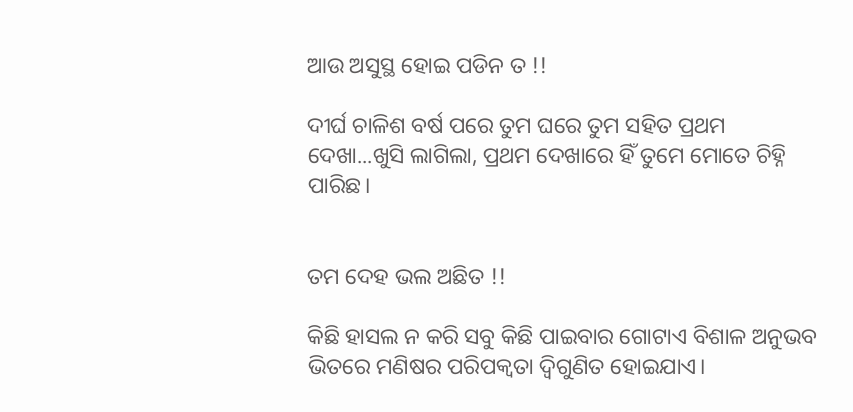ଆଉ ଅସୁସ୍ଥ ହୋଇ ପଡିନ ତ !!

ଦୀର୍ଘ ଚାଳିଶ ବର୍ଷ ପରେ ତୁମ ଘରେ ତୁମ ସହିତ ପ୍ରଥମ ଦେଖା...ଖୁସି ଲାଗିଲା, ପ୍ରଥମ ଦେଖାରେ ହିଁ ତୁମେ ମୋତେ ଚିହ୍ନି ପାରିଛ।


ତମ ଦେହ ଭଲ ଅଛିତ !!

କିଛି ହାସଲ ନ କରି ସବୁ କିଛି ପାଇବାର ଗୋଟାଏ ବିଶାଳ ଅନୁଭବ ଭିତରେ ମଣିଷର ପରିପକ୍ଵତା ଦ୍ୱିଗୁଣିତ ହୋଇଯାଏ।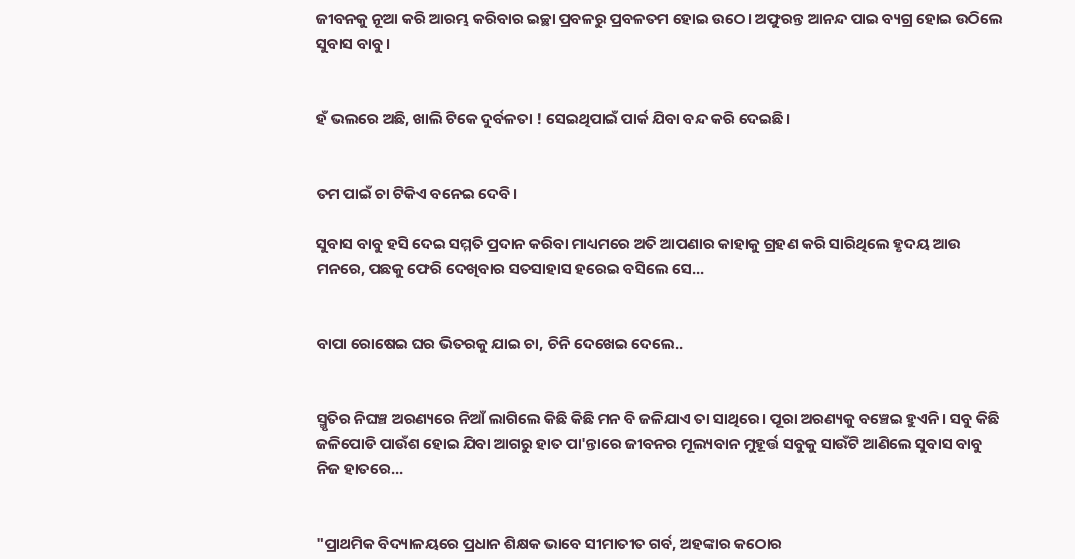ଜୀବନକୁ ନୂଆ କରି ଆରମ୍ଭ କରିବାର ଇଚ୍ଛା ପ୍ରବଳରୁ ପ୍ରବଳତମ ହୋଇ ଉଠେ। ଅଫୁରନ୍ତ ଆନନ୍ଦ ପାଇ ବ୍ୟଗ୍ର ହୋଇ ଉଠିଲେ ସୁବାସ ବାବୁ।


ହଁ ଭଲରେ ଅଛି, ଖାଲି ଟିକେ ଦୁର୍ବଳତା ! ସେଇଥିପାଇଁ ପାର୍କ ଯିବା ବନ୍ଦ କରି ଦେଇଛି।


ତମ ପାଇଁ ଚା ଟିକିଏ ବନେଇ ଦେବି।

ସୁବାସ ବାବୁ ହସି ଦେଇ ସମ୍ମତି ପ୍ରଦାନ କରିବା ମାଧ୍ୟମରେ ଅତି ଆପଣାର କାହାକୁ ଗ୍ରହଣ କରି ସାରିଥିଲେ ହୃଦୟ ଆଉ ମନରେ, ପଛକୁ ଫେରି ଦେଖିବାର ସତସାହାସ ହରେଇ ବସିଲେ ସେ...


ବାପା ରୋଷେଇ ଘର ଭିତରକୁ ଯାଇ ଚା, ଚିନି ଦେଖେଇ ଦେଲେ..


ସ୍ମୃତିର ନିଘଞ୍ଚ ଅରଣ୍ୟରେ ନିଆଁ ଲାଗିଲେ କିଛି କିଛି ମନ ବି ଜଳିଯାଏ ତା ସାଥିରେ। ପୂରା ଅରଣ୍ୟକୁ ବଞ୍ଚେଇ ହୁଏନି। ସବୁ କିଛି ଜଳିପୋଡି ପାଉଁଶ ହୋଇ ଯିବା ଆଗରୁ ହାତ ପା'ନ୍ତାରେ ଜୀବନର ମୂଲ୍ୟବାନ ମୁହୂର୍ତ୍ତ ସବୁକୁ ସାଉଁଟି ଆଣିଲେ ସୁବାସ ବାବୁ ନିଜ ହାତରେ...


"ପ୍ରାଥମିକ ବିଦ୍ୟାଳୟରେ ପ୍ରଧାନ ଶିକ୍ଷକ ଭାବେ ସୀମାତୀତ ଗର୍ବ, ଅହଙ୍କାର କଠୋର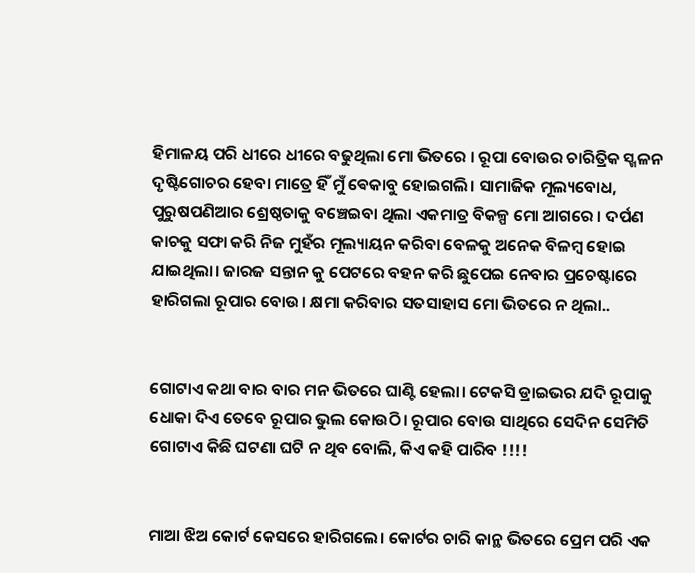ହିମାଳୟ ପରି ଧୀରେ ଧୀରେ ବଢୁଥିଲା ମୋ ଭିତରେ । ରୂପା ବୋଉର ଚାରିତ୍ରିକ ସ୍ଖଳନ ଦୃଷ୍ଟିଗୋଚର ହେବା ମାତ୍ରେ ହିଁ ମୁଁ ଵେକାବୁ ହୋଇଗଲି। ସାମାଜିକ ମୂଲ୍ୟବୋଧ, ପୁରୁଷପଣିଆର ଶ୍ରେଷ୍ଠତାକୁ ବଞ୍ଚେଇବା ଥିଲା ଏକମାତ୍ର ବିକଳ୍ପ ମୋ ଆଗରେ । ଦର୍ପଣ କାଚକୁ ସଫା କରି ନିଜ ମୁହଁର ମୂଲ୍ୟାୟନ କରିବା ବେଳକୁ ଅନେକ ବିଳମ୍ବ ହୋଇ ଯାଇଥିଲା। ଜାରଜ ସନ୍ତାନ କୁ ପେଟରେ ବହନ କରି ଛୁପେଇ ନେବାର ପ୍ରଚେଷ୍ଟାରେ ହାରିଗଲା ରୂପାର ବୋଉ। କ୍ଷମା କରିବାର ସତସାହାସ ମୋ ଭିତରେ ନ ଥିଲା..


ଗୋଟାଏ କଥା ବାର ବାର ମନ ଭିତରେ ଘାଣ୍ଟି ହେଲା। ଟେକସି ଡ୍ରାଇଭର ଯଦି ରୂପାକୁ ଧୋକା ଦିଏ ତେବେ ରୂପାର ଭୁଲ କୋଉଠି। ରୂପାର ବୋଉ ସାଥିରେ ସେଦିନ ସେମିତି ଗୋଟାଏ କିଛି ଘଟଣା ଘଟି ନ ଥିବ ବୋଲି, କିଏ କହି ପାରିବ !!!!


ମାଆ ଝିଅ କୋର୍ଟ କେସରେ ହାରିଗଲେ। କୋର୍ଟର ଚାରି କାନ୍ଥ ଭିତରେ ପ୍ରେମ ପରି ଏକ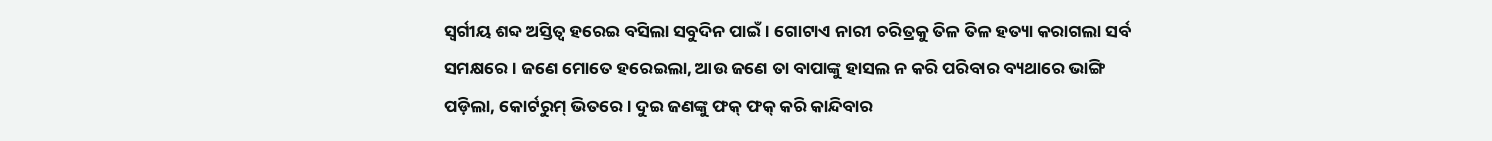ସ୍ୱର୍ଗୀୟ ଶବ୍ଦ ଅସ୍ତିତ୍ବ ହରେଇ ବସିଲା ସବୁଦିନ ପାଇଁ। ଗୋଟାଏ ନାରୀ ଚରିତ୍ରକୁ ତିଳ ତିଳ ହତ୍ୟା କରାଗଲା ସର୍ବ ସମକ୍ଷରେ। ଜଣେ ମୋତେ ହରେଇଲା, ଆଉ ଜଣେ ତା ବାପାଙ୍କୁ ହାସଲ ନ କରି ପରିବାର ବ୍ୟଥାରେ ଭାଙ୍ଗି ପଡ଼ିଲା, କୋର୍ଟରୁମ୍ ଭିତରେ। ଦୁଇ ଜଣଙ୍କୁ ଫକ୍ ଫକ୍ କରି କାନ୍ଦିବାର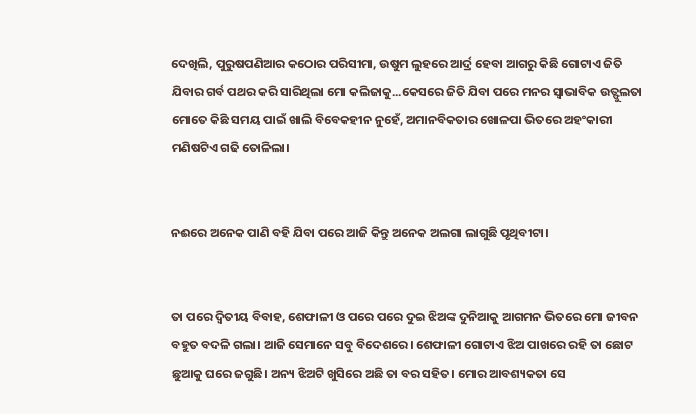ଦେଖିଲି, ପୁରୁଷପଣିଆର କଠୋର ପରିସୀମା, ଉଷୁମ ଲୁହରେ ଆର୍ଦ୍ର ହେବା ଆଗରୁ କିଛି ଗୋଟାଏ ଜିତି ଯିବାର ଗର୍ବ ପଥର କରି ସାରିଥିଲା ମୋ କଲିଜାକୁ...କେସରେ ଜିତି ଯିବା ପରେ ମନର ସ୍ଵାଭାବିକ ଉତ୍ଫୁଲତା ମୋତେ କିଛି ସମୟ ପାଇଁ ଖାଲି ବିବେକହୀନ ନୁହେଁ, ଅମାନବିକତାର ଖୋଳପା ଭିତରେ ଅହଂକାରୀ ମଣିଷଟିଏ ଗଢି ତୋଳିଲା।


ନଈରେ ଅନେକ ପାଣି ବହି ଯିବା ପରେ ଆଜି କିନ୍ତୁ ଅନେକ ଅଲଗା ଲାଗୁଛି ପୃଥିବୀଟା।


ତା ପରେ ଦ୍ଵିତୀୟ ବିବାହ, ଶେଫାଳୀ ଓ ପରେ ପରେ ଦୁଇ ଝିଅଙ୍କ ଦୁନିଆକୁ ଆଗମନ ଭିତରେ ମୋ ଜୀବନ ବହୁତ ବଦଳି ଗଲା। ଆଜି ସେମାନେ ସବୁ ବିଦେଶରେ। ଶେଫାଳୀ ଗୋଟାଏ ଝିଅ ପାଖରେ ରହି ତା ଛୋଟ ଛୁଆକୁ ଘରେ ଜଗୁଛି। ଅନ୍ୟ ଝିଅଟି ଖୁସିରେ ଅଛି ତା ବର ସହିତ। ମୋର ଆବଶ୍ୟକତା ସେ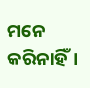ମନେ କରିନାହିଁ।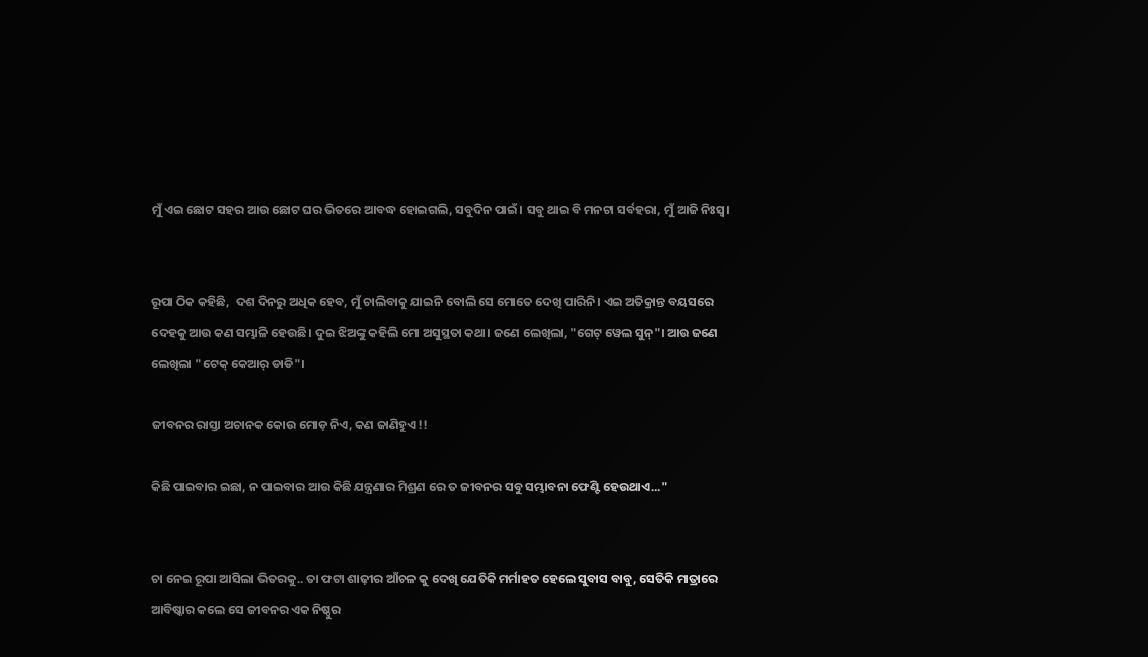ମୁଁ ଏଇ ଛୋଟ ସହର ଆଉ ଛୋଟ ଘର ଭିତରେ ଆବଦ୍ଧ ହୋଇଗଲି, ସବୁଦିନ ପାଇଁ। ସବୁ ଥାଇ ବି ମନଟା ସର୍ବହରା, ମୁଁ ଆଜି ନିଃସ୍ଵ।


ରୂପା ଠିକ କହିଛି,  ଦଶ ଦିନରୁ ଅଧିକ ହେବ, ମୁଁ ଚାଲିବାକୁ ଯାଇନି ବୋଲି ସେ ମୋତେ ଦେଖି ପାରିନି। ଏଇ ଅତିକ୍ରାନ୍ତ ବୟସରେ ଦେହକୁ ଆଉ କଣ ସମ୍ଭାଳି ହେଉଛି। ଦୁଇ ଝିଅଙ୍କୁ କହିଲି ମୋ ଅସୁସ୍ଥତା କଥା। ଜଣେ ଲେଖିଲା, "ଗେଟ୍ ୱେଲ ସୁନ୍"। ଆଉ ଜଣେ ଲେଖିଲା "ଟେକ୍ କେଆର୍ ଡାଡି"।

ଜୀବନର ରାସ୍ତା ଅଚାନକ କୋଉ ମୋଡ଼ ନିଏ, କଣ ଜାଣିହୁଏ !!

କିଛି ପାଇବାର ଇଛା, ନ ପାଇବାର ଆଉ କିଛି ଯନ୍ତ୍ରଣାର ମିଶ୍ରଣ ରେ ତ ଜୀବନର ସବୁ ସମ୍ଭାବନା ଫେଣ୍ଟି ହେଉଥାଏ..."


ଚା ନେଇ ରୂପା ଆସିଲା ଭିତରକୁ.. ତା ଫଟା ଶାଢ଼ୀର ଆଁଚଳ କୁ ଦେଖି ଯେତିକି ମର୍ମାହତ ହେଲେ ସୁବାସ ବାବୁ, ସେତିକି ମାତ୍ରାରେ ଆବିଷ୍କାର କଲେ ସେ ଜୀବନର ଏକ ନିଷ୍ଠୁର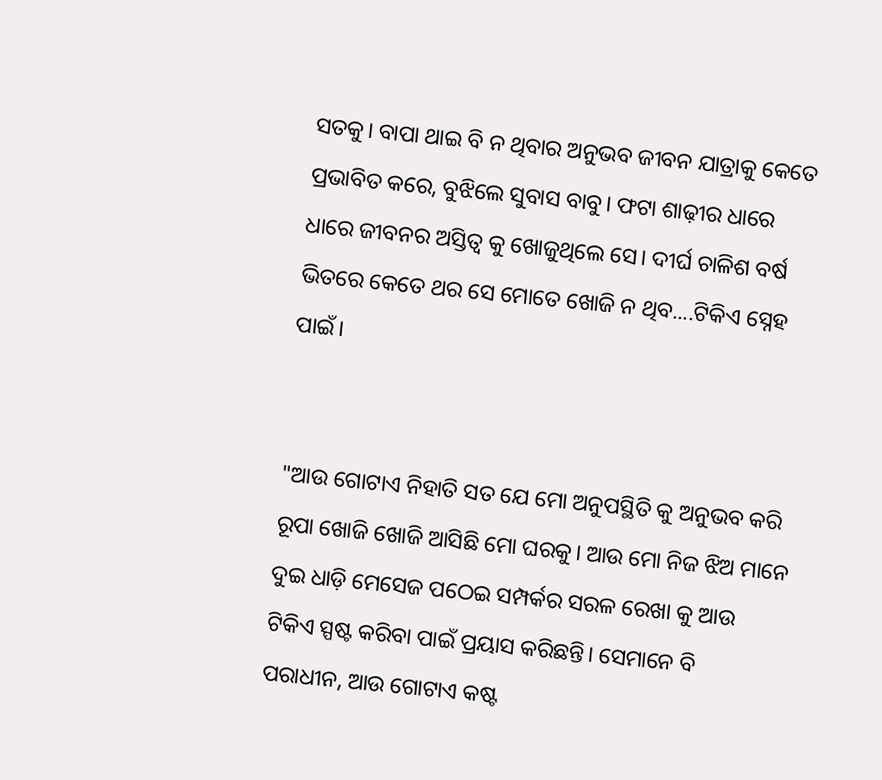ସତକୁ। ବାପା ଥାଇ ବି ନ ଥିବାର ଅନୁଭବ ଜୀବନ ଯାତ୍ରାକୁ କେତେ ପ୍ରଭାବିତ କରେ, ବୁଝିଲେ ସୁବାସ ବାବୁ। ଫଟା ଶାଢ଼ୀର ଧାରେ ଧାରେ ଜୀବନର ଅସ୍ତିତ୍ବ କୁ ଖୋଜୁଥିଲେ ସେ। ଦୀର୍ଘ ଚାଳିଶ ବର୍ଷ ଭିତରେ କେତେ ଥର ସେ ମୋତେ ଖୋଜି ନ ଥିବ....ଟିକିଏ ସ୍ନେହ ପାଇଁ।


"ଆଉ ଗୋଟାଏ ନିହାତି ସତ ଯେ ମୋ ଅନୁପସ୍ଥିତି କୁ ଅନୁଭବ କରି ରୂପା ଖୋଜି ଖୋଜି ଆସିଛି ମୋ ଘରକୁ। ଆଉ ମୋ ନିଜ ଝିଅ ମାନେ ଦୁଇ ଧାଡ଼ି ମେସେଜ ପଠେଇ ସମ୍ପର୍କର ସରଳ ରେଖା କୁ ଆଉ ଟିକିଏ ସ୍ପଷ୍ଟ କରିବା ପାଇଁ ପ୍ରୟାସ କରିଛନ୍ତି। ସେମାନେ ବି ପରାଧୀନ, ଆଉ ଗୋଟାଏ କଷ୍ଟ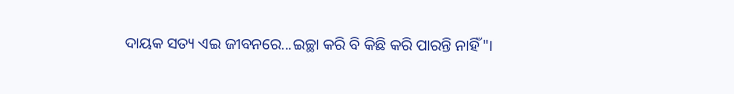ଦାୟକ ସତ୍ୟ ଏଇ ଜୀବନରେ...ଇଚ୍ଛା କରି ବି କିଛି କରି ପାରନ୍ତି ନାହିଁ"।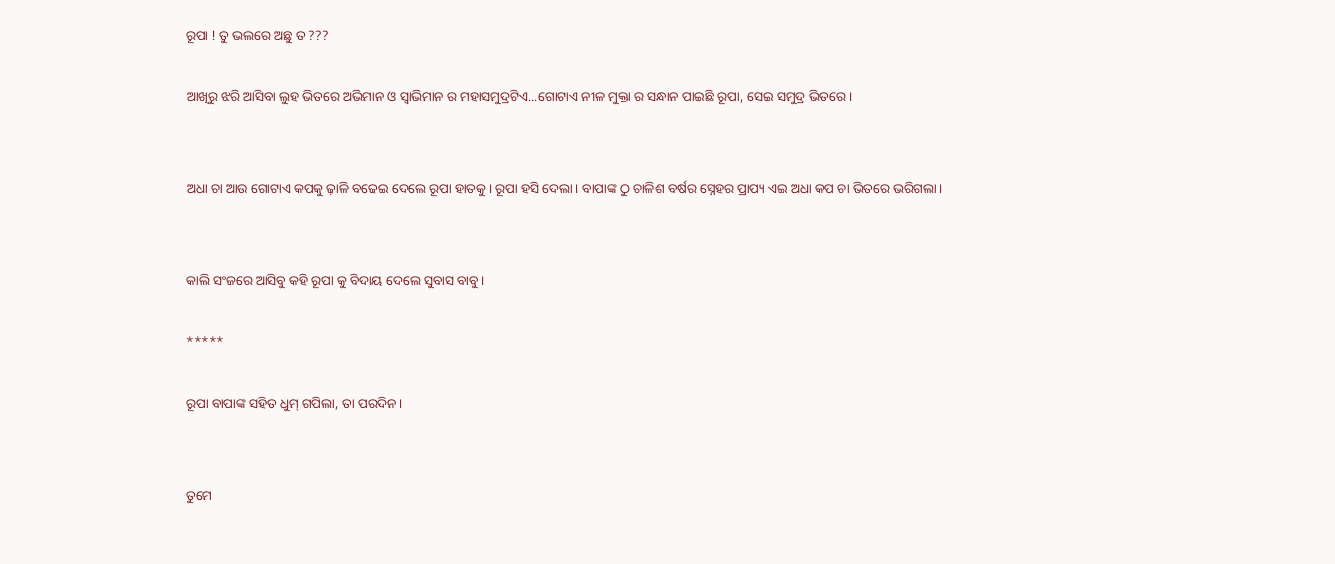ରୂପା ! ତୁ ଭଲରେ ଅଛୁ ତ ???

ଆଖିରୁ ଝରି ଆସିବା ଲୁହ ଭିତରେ ଅଭିମାନ ଓ ସ୍ୱାଭିମାନ ର ମହାସମୁଦ୍ରଟିଏ...ଗୋଟାଏ ନୀଳ ମୁକ୍ତା ର ସନ୍ଧାନ ପାଇଛି ରୂପା, ସେଇ ସମୁଦ୍ର ଭିତରେ।


ଅଧା ଚା ଆଉ ଗୋଟାଏ କପକୁ ଢ଼ାଳି ବଢେଇ ଦେଲେ ରୂପା ହାତକୁ। ରୂପା ହସି ଦେଲା। ବାପାଙ୍କ ଠୁ ଚାଳିଶ ବର୍ଷର ସ୍ନେହର ପ୍ରାପ୍ୟ ଏଇ ଅଧା କପ ଚା ଭିତରେ ଭରିଗଲା।


କାଲି ସଂଜରେ ଆସିବୁ କହି ରୂପା କୁ ବିଦାୟ ଦେଲେ ସୁବାସ ବାବୁ।

*****

ରୂପା ବାପାଙ୍କ ସହିତ ଧୁମ୍ ଗପିଲା, ତା ପରଦିନ।


ତୁମେ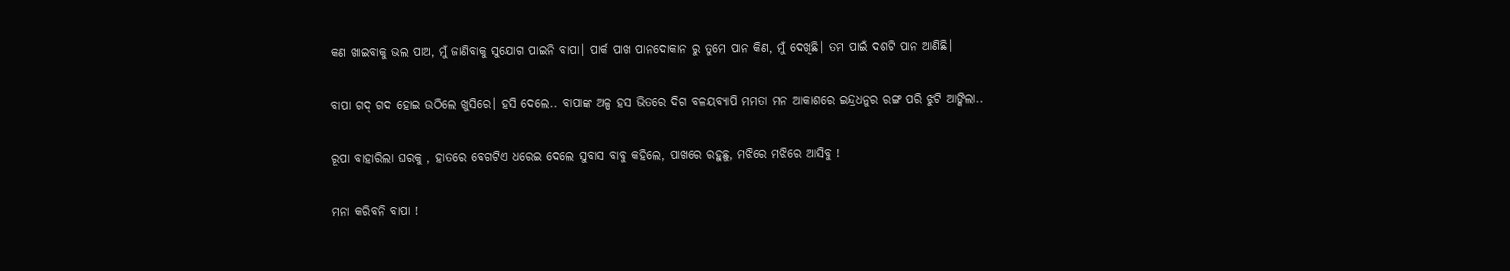କଣ ଖାଇବାକୁ ଭଲ ପାଅ, ମୁଁ ଜାଣିବାକୁ ସୁଯୋଗ ପାଇନି ବାପା। ପାର୍କ ପାଖ ପାନଦୋକାନ ରୁ ତୁମେ ପାନ କିଣ, ମୁଁ ଦେଖିଛି। ତମ ପାଇଁ ଦଶଟି ପାନ ଆଣିଛି।

ବାପା ଗଦ୍ ଗଦ ହୋଇ ଉଠିଲେ ଖୁସିରେ। ହସି ଦେଲେ.. ବାପାଙ୍କ ଅଳ୍ପ ହସ ଭିତରେ ଦିଗ ବଳୟବ୍ୟାପି ମମତା ମନ ଆକାଶରେ ଇନ୍ଦ୍ରଧନୁର ରଙ୍ଗ ପରି ଝୁଟି ଆଙ୍କିଲା..

ରୂପା ବାହାରିଲା ଘରକୁ , ହାତରେ ବେଗଟିଏ ଧରେଇ ଦେଲେ ସୁବାସ ବାବୁ କହିଲେ, ପାଖରେ ରହୁଛୁ, ମଝିରେ ମଝିରେ ଆସିବୁ !

ମନା କରିବନି ବାପା !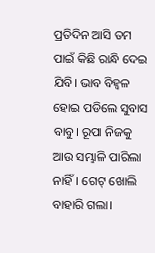ପ୍ରତିଦିନ ଆସି ତମ ପାଇଁ କିଛି ରାନ୍ଧି ଦେଇ ଯିବି। ଭାବ ବିହ୍ୱଳ ହୋଇ ପଡିଲେ ସୁବାସ ବାବୁ। ରୂପା ନିଜକୁ ଆଉ ସମ୍ଭାଳି ପାରିଲା ନାହିଁ। ଗେଟ୍ ଖୋଲି ବାହାରି ଗଲା।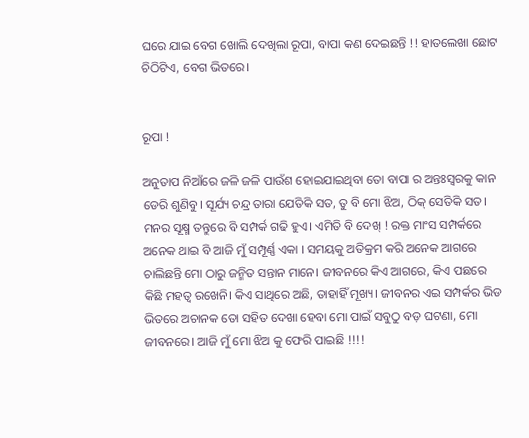ଘରେ ଯାଇ ବେଗ ଖୋଲି ଦେଖିଲା ରୂପା, ବାପା କଣ ଦେଇଛନ୍ତି !! ହାତଲେଖା ଛୋଟ ଚିଠିଟିଏ, ବେଗ ଭିତରେ।


ରୂପା !

ଅନୁତାପ ନିଆଁରେ ଜଳି ଜଳି ପାଉଁଶ ହୋଇଯାଇଥିବା ତୋ ବାପା ର ଅନ୍ତଃସ୍ଵରକୁ କାନ ଡେରି ଶୁଣିବୁ। ସୂର୍ଯ୍ୟ ଚନ୍ଦ୍ର ତାରା ଯେତିକି ସତ, ତୁ ବି ମୋ ଝିଅ, ଠିକ୍ ସେତିକି ସତ। ମନର ସୂକ୍ଷ୍ମ ତନ୍ତୁରେ ବି ସମ୍ପର୍କ ଗଢି ହୁଏ। ଏମିତି ବି ଦେଖ୍ ! ରକ୍ତ ମାଂସ ସମ୍ପର୍କରେ ଅନେକ ଥାଇ ବି ଆଜି ମୁଁ ସମ୍ପୂର୍ଣ୍ଣ ଏକା । ସମୟକୁ ଅତିକ୍ରମ କରି ଅନେକ ଆଗରେ ଚାଲିଛନ୍ତି ମୋ ଠାରୁ ଜନ୍ମିତ ସନ୍ତାନ ମାନେ। ଜୀବନରେ କିଏ ଆଗରେ, କିଏ ପଛରେ କିଛି ମହତ୍ୱ ରଖେନି। କିଏ ସାଥିରେ ଅଛି, ତାହାହିଁ ମୂଖ୍ୟ। ଜୀବନର ଏଇ ସମ୍ପର୍କର ଭିଡ ଭିତରେ ଅଚାନକ ତୋ ସହିତ ଦେଖା ହେବା ମୋ ପାଇଁ ସବୁଠୁ ବଡ଼ ଘଟଣା, ମୋ ଜୀବନରେ। ଆଜି ମୁଁ ମୋ ଝିଅ କୁ ଫେରି ପାଇଛି !!!!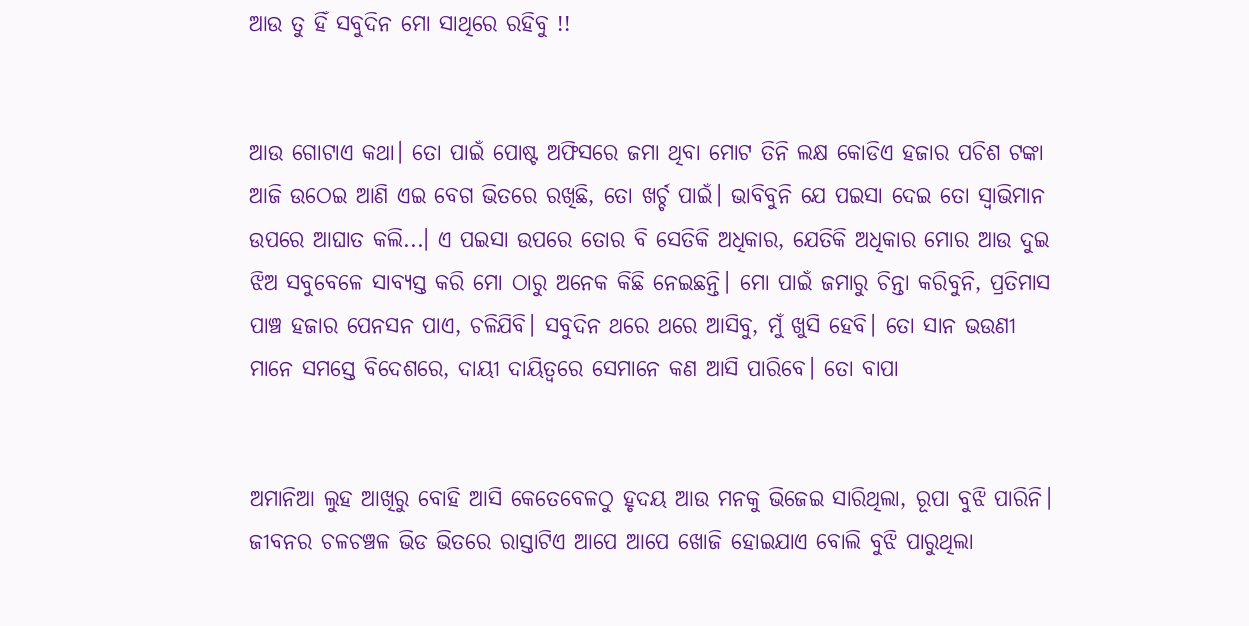ଆଉ ତୁ ହିଁ ସବୁଦିନ ମୋ ସାଥିରେ ରହିବୁ !!


ଆଉ ଗୋଟାଏ କଥା। ତୋ ପାଇଁ ପୋଷ୍ଟ ଅଫିସରେ ଜମା ଥିବା ମୋଟ ତିନି ଲକ୍ଷ କୋଡିଏ ହଜାର ପଚିଶ ଟଙ୍କା ଆଜି ଉଠେଇ ଆଣି ଏଇ ବେଗ ଭିତରେ ରଖିଛି, ତୋ ଖର୍ଚ୍ଚ ପାଇଁ। ଭାବିବୁନି ଯେ ପଇସା ଦେଇ ତୋ ସ୍ୱାଭିମାନ ଉପରେ ଆଘାତ କଲି...। ଏ ପଇସା ଉପରେ ତୋର ବି ସେତିକି ଅଧିକାର, ଯେତିକି ଅଧିକାର ମୋର ଆଉ ଦୁଇ ଝିଅ ସବୁବେଳେ ସାବ୍ୟସ୍ତ କରି ମୋ ଠାରୁ ଅନେକ କିଛି ନେଇଛନ୍ତି। ମୋ ପାଇଁ ଜମାରୁ ଚିନ୍ତା କରିବୁନି, ପ୍ରତିମାସ ପାଞ୍ଚ ହଜାର ପେନସନ ପାଏ, ଚଳିଯିବି। ସବୁଦିନ ଥରେ ଥରେ ଆସିବୁ, ମୁଁ ଖୁସି ହେବି। ତୋ ସାନ ଭଉଣୀ ମାନେ ସମସ୍ତେ ବିଦେଶରେ, ଦାୟୀ ଦାୟିତ୍ୱରେ ସେମାନେ କଣ ଆସି ପାରିବେ। ତୋ ବାପା


ଅମାନିଆ ଲୁହ ଆଖିରୁ ବୋହି ଆସି କେତେବେଳଠୁ ହୃଦୟ ଆଉ ମନକୁ ଭିଜେଇ ସାରିଥିଲା, ରୂପା ବୁଝି ପାରିନି। ଜୀବନର ଚଳଚଞ୍ଚଳ ଭିଡ ଭିତରେ ରାସ୍ତାଟିଏ ଆପେ ଆପେ ଖୋଜି ହୋଇଯାଏ ବୋଲି ବୁଝି ପାରୁଥିଲା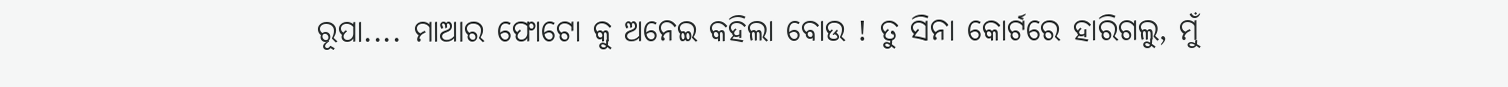ରୂପା.... ମାଆର ଫୋଟୋ କୁ ଅନେଇ କହିଲା ବୋଉ ! ତୁ ସିନା କୋର୍ଟରେ ହାରିଗଲୁ, ମୁଁ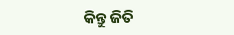କିନ୍ତୁ ଜିତି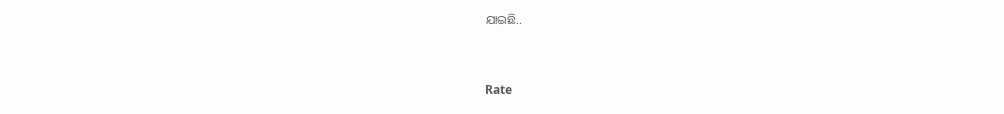ଯାଇଛି..



Rate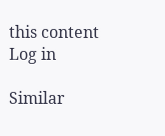this content
Log in

Similar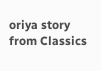oriya story from Classics